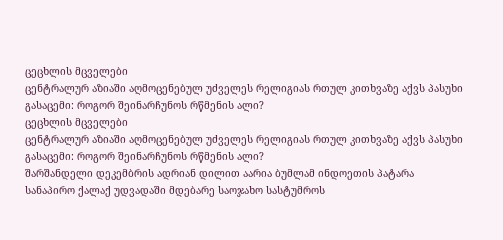ცეცხლის მცველები
ცენტრალურ აზიაში აღმოცენებულ უძველეს რელიგიას რთულ კითხვაზე აქვს პასუხი გასაცემი: როგორ შეინარჩუნოს რწმენის ალი?
ცეცხლის მცველები
ცენტრალურ აზიაში აღმოცენებულ უძველეს რელიგიას რთულ კითხვაზე აქვს პასუხი გასაცემი: როგორ შეინარჩუნოს რწმენის ალი?
შარშანდელი დეკემბრის ადრიან დილით აარია ბუმლამ ინდოეთის პატარა სანაპირო ქალაქ უდვადაში მდებარე საოჯახო სასტუმროს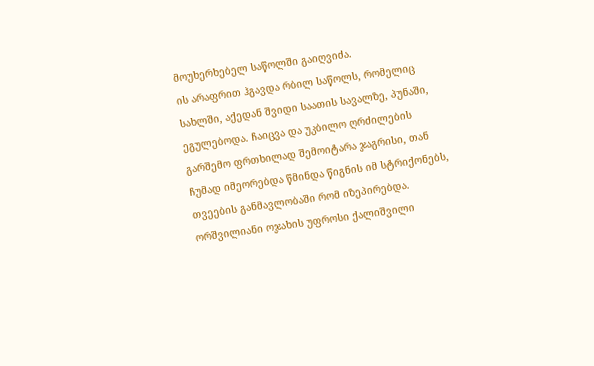მოუხერხებელ საწოლში გაიღვიძა.
ის არაფრით ჰგავდა რბილ საწოლს, რომელიც სახლში, აქედან შვიდი საათის სავალზე, პუნაში, ეგულებოდა. ჩაიცვა და უკბილო ღრძილების გარშემო ფრთხილად შემოიტარა ჯაგრისი, თან ჩუმად იმეორებდა წმინდა წიგნის იმ სტრიქონებს, თვეების განმავლობაში რომ იზეპირებდა. ორშვილიანი ოჯახის უფროსი ქალიშვილი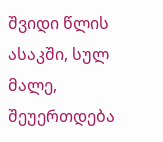შვიდი წლის ასაკში, სულ მალე, შეუერთდება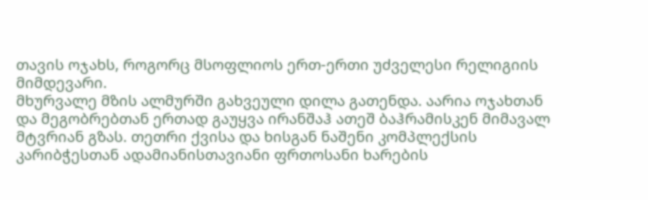თავის ოჯახს, როგორც მსოფლიოს ერთ-ერთი უძველესი რელიგიის მიმდევარი.
მხურვალე მზის ალმურში გახვეული დილა გათენდა. აარია ოჯახთან და მეგობრებთან ერთად გაუყვა ირანშაჰ ათეშ ბაჰრამისკენ მიმავალ მტვრიან გზას. თეთრი ქვისა და ხისგან ნაშენი კომპლექსის კარიბჭესთან ადამიანისთავიანი ფრთოსანი ხარების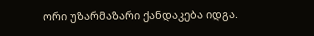ორი უზარმაზარი ქანდაკება იდგა.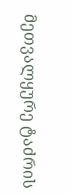მეთვალყურე ტაძრის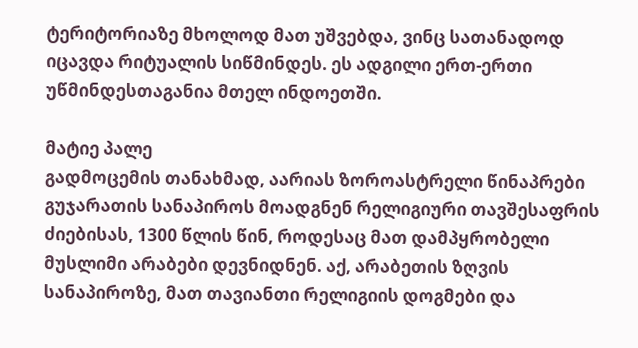ტერიტორიაზე მხოლოდ მათ უშვებდა, ვინც სათანადოდ იცავდა რიტუალის სიწმინდეს. ეს ადგილი ერთ-ერთი უწმინდესთაგანია მთელ ინდოეთში.

მატიე პალე
გადმოცემის თანახმად, აარიას ზოროასტრელი წინაპრები გუჯარათის სანაპიროს მოადგნენ რელიგიური თავშესაფრის ძიებისას, 1300 წლის წინ, როდესაც მათ დამპყრობელი მუსლიმი არაბები დევნიდნენ. აქ, არაბეთის ზღვის სანაპიროზე, მათ თავიანთი რელიგიის დოგმები და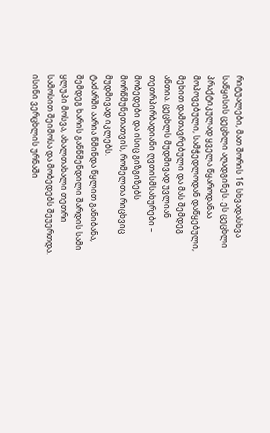რიტუალები, მათ შორის 16 სხვადასხვა საწყისის ცეცხლი აღადგინეს. ეს ცეცხლი პრაქტიკულად ყველა წყაროდანაა მოპოვებული, სამჭედლოდან დაწყებული, მეხით დამთავრებული და მას შემდეგ ანთია. ცეცხლს მუდმივად უვლიან თეთრპირბადიანი ღვთისმსახურები – მობედები და ისიც გიზგიზებს მორწმუნეთათვის, რომელთა რიცხვიც მუდმივად იკლებს.
ტაძარში აარია წმინდა წყლით განიბანა, შემდეგ ხარის განწმენდილი შარდის სამი ყლუპი მოსვა, ახალთახალი თეთრი სამოსით შეიმოსა და მობედებს შეუერთდა. ისინი ვერცხლის ურნაში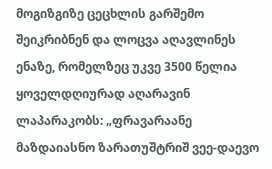მოგიზგიზე ცეცხლის გარშემო შეიკრიბნენ და ლოცვა აღავლინეს ენაზე, რომელზეც უკვე 3500 წელია ყოველდღიურად აღარავინ ლაპარაკობს: „ფრავარაანე მაზდაიასნო ზარათუშტრიშ ვეე-დაევო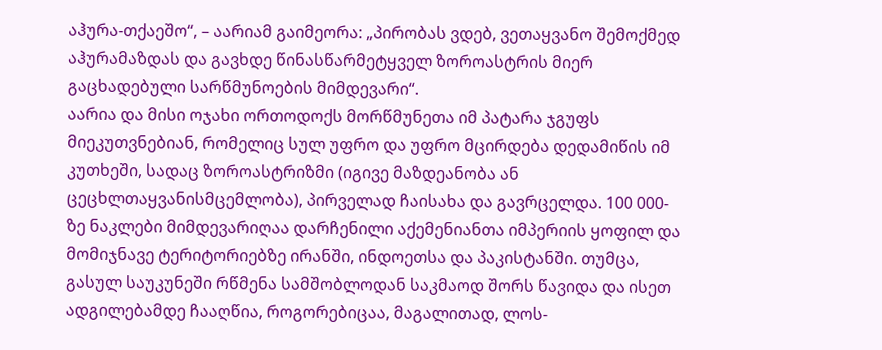აჰურა-თქაეშო“, – აარიამ გაიმეორა: „პირობას ვდებ, ვეთაყვანო შემოქმედ აჰურამაზდას და გავხდე წინასწარმეტყველ ზოროასტრის მიერ გაცხადებული სარწმუნოების მიმდევარი“.
აარია და მისი ოჯახი ორთოდოქს მორწმუნეთა იმ პატარა ჯგუფს მიეკუთვნებიან, რომელიც სულ უფრო და უფრო მცირდება დედამიწის იმ კუთხეში, სადაც ზოროასტრიზმი (იგივე მაზდეანობა ან ცეცხლთაყვანისმცემლობა), პირველად ჩაისახა და გავრცელდა. 100 000-ზე ნაკლები მიმდევარიღაა დარჩენილი აქემენიანთა იმპერიის ყოფილ და მომიჯნავე ტერიტორიებზე ირანში, ინდოეთსა და პაკისტანში. თუმცა, გასულ საუკუნეში რწმენა სამშობლოდან საკმაოდ შორს წავიდა და ისეთ ადგილებამდე ჩააღწია, როგორებიცაა, მაგალითად, ლოს-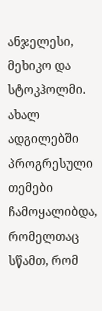ანჯელესი, მეხიკო და სტოკჰოლმი. ახალ ადგილებში პროგრესული თემები ჩამოყალიბდა, რომელთაც სწამთ, რომ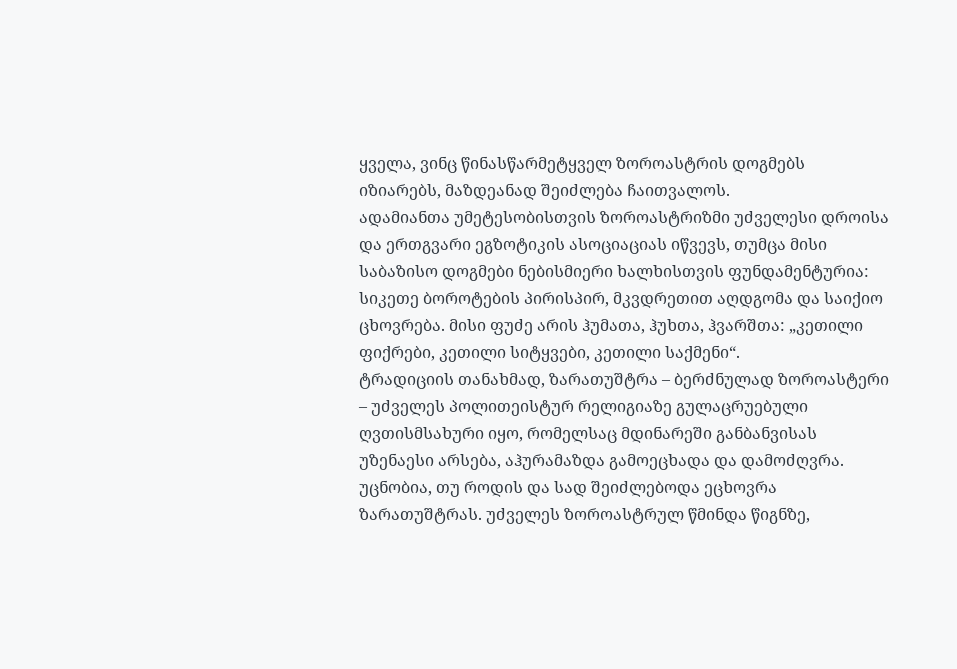ყველა, ვინც წინასწარმეტყველ ზოროასტრის დოგმებს იზიარებს, მაზდეანად შეიძლება ჩაითვალოს.
ადამიანთა უმეტესობისთვის ზოროასტრიზმი უძველესი დროისა და ერთგვარი ეგზოტიკის ასოციაციას იწვევს, თუმცა მისი საბაზისო დოგმები ნებისმიერი ხალხისთვის ფუნდამენტურია: სიკეთე ბოროტების პირისპირ, მკვდრეთით აღდგომა და საიქიო ცხოვრება. მისი ფუძე არის ჰუმათა, ჰუხთა, ჰვარშთა: „კეთილი ფიქრები, კეთილი სიტყვები, კეთილი საქმენი“.
ტრადიციის თანახმად, ზარათუშტრა – ბერძნულად ზოროასტერი – უძველეს პოლითეისტურ რელიგიაზე გულაცრუებული ღვთისმსახური იყო, რომელსაც მდინარეში განბანვისას უზენაესი არსება, აჰურამაზდა გამოეცხადა და დამოძღვრა. უცნობია, თუ როდის და სად შეიძლებოდა ეცხოვრა ზარათუშტრას. უძველეს ზოროასტრულ წმინდა წიგნზე,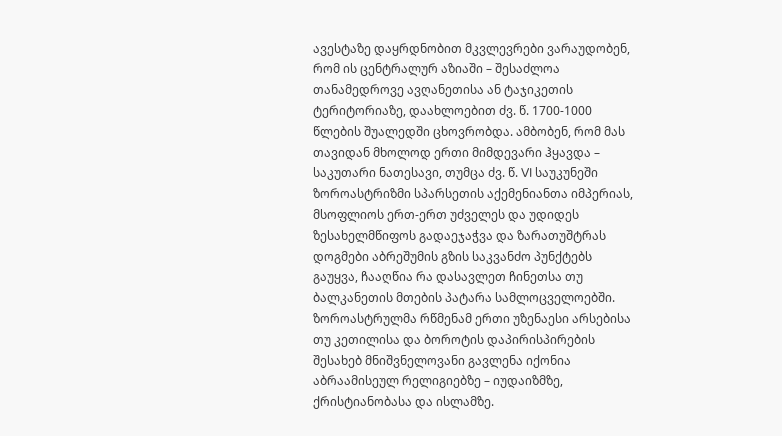ავესტაზე დაყრდნობით მკვლევრები ვარაუდობენ, რომ ის ცენტრალურ აზიაში – შესაძლოა თანამედროვე ავღანეთისა ან ტაჯიკეთის ტერიტორიაზე, დაახლოებით ძვ. წ. 1700-1000 წლების შუალედში ცხოვრობდა. ამბობენ, რომ მას თავიდან მხოლოდ ერთი მიმდევარი ჰყავდა – საკუთარი ნათესავი, თუმცა ძვ. წ. VI საუკუნეში ზოროასტრიზმი სპარსეთის აქემენიანთა იმპერიას, მსოფლიოს ერთ-ერთ უძველეს და უდიდეს ზესახელმწიფოს გადაეჯაჭვა და ზარათუშტრას დოგმები აბრეშუმის გზის საკვანძო პუნქტებს გაუყვა, ჩააღწია რა დასავლეთ ჩინეთსა თუ ბალკანეთის მთების პატარა სამლოცველოებში.
ზოროასტრულმა რწმენამ ერთი უზენაესი არსებისა თუ კეთილისა და ბოროტის დაპირისპირების შესახებ მნიშვნელოვანი გავლენა იქონია აბრაამისეულ რელიგიებზე – იუდაიზმზე, ქრისტიანობასა და ისლამზე.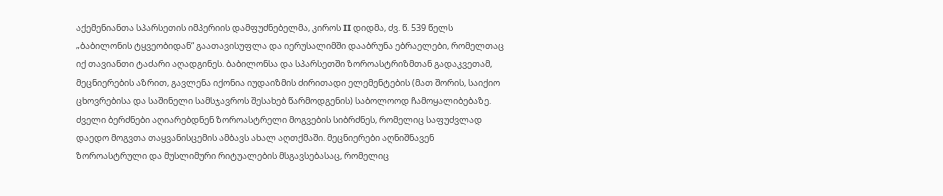აქემენიანთა სპარსეთის იმპერიის დამფუძნებელმა, კიროს II დიდმა, ძვ. წ. 539 წელს „ბაბილონის ტყვეობიდან“ გაათავისუფლა და იერუსალიმში დააბრუნა ებრაელები, რომელთაც იქ თავიანთი ტაძარი აღადგინეს. ბაბილონსა და სპარსეთში ზოროასტრიზმთან გადაკვეთამ, მეცნიერების აზრით, გავლენა იქონია იუდაიზმის ძირითადი ელემენტების (მათ შორის, საიქიო ცხოვრებისა და საშინელი სამსჯავროს შესახებ წარმოდგენის) საბოლოოდ ჩამოყალიბებაზე. ძველი ბერძნები აღიარებდნენ ზოროასტრელი მოგვების სიბრძნეს, რომელიც საფუძვლად დაედო მოგვთა თაყვანისცემის ამბავს ახალ აღთქმაში. მეცნიერები აღნიშნავენ ზოროასტრული და მუსლიმური რიტუალების მსგავსებასაც, რომელიც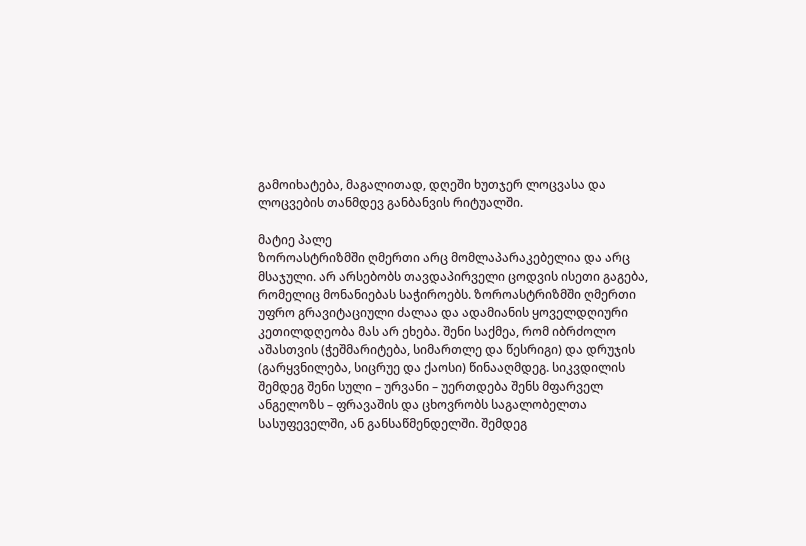გამოიხატება, მაგალითად, დღეში ხუთჯერ ლოცვასა და ლოცვების თანმდევ განბანვის რიტუალში.

მატიე პალე
ზოროასტრიზმში ღმერთი არც მომლაპარაკებელია და არც მსაჯული. არ არსებობს თავდაპირველი ცოდვის ისეთი გაგება, რომელიც მონანიებას საჭიროებს. ზოროასტრიზმში ღმერთი უფრო გრავიტაციული ძალაა და ადამიანის ყოველდღიური კეთილდღეობა მას არ ეხება. შენი საქმეა, რომ იბრძოლო აშასთვის (ჭეშმარიტება, სიმართლე და წესრიგი) და დრუჯის (გარყვნილება, სიცრუე და ქაოსი) წინააღმდეგ. სიკვდილის შემდეგ შენი სული – ურვანი – უერთდება შენს მფარველ ანგელოზს – ფრავაშის და ცხოვრობს საგალობელთა სასუფეველში, ან განსაწმენდელში. შემდეგ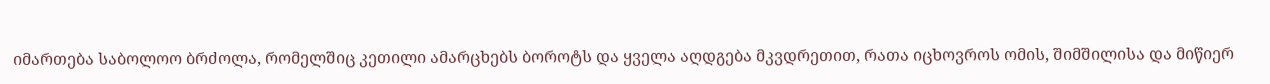იმართება საბოლოო ბრძოლა, რომელშიც კეთილი ამარცხებს ბოროტს და ყველა აღდგება მკვდრეთით, რათა იცხოვროს ომის, შიმშილისა და მიწიერ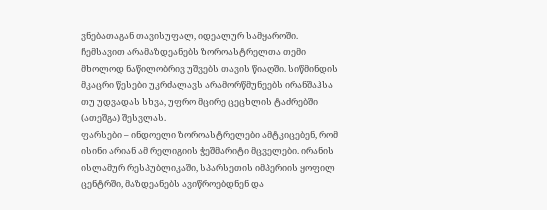ვნებათაგან თავისუფალ, იდეალურ სამყაროში.
ჩემსავით არამაზდეანებს ზოროასტრელთა თემი მხოლოდ ნაწილობრივ უშვებს თავის წიაღში. სიწმინდის მკაცრი წესები უკრძალავს არამორწმუნეებს ირანშაჰსა თუ უდვადას სხვა, უფრო მცირე ცეცხლის ტაძრებში (ათეშგა) შესვლას.
ფარსები – ინდოელი ზოროასტრელები ამტკიცებენ, რომ ისინი არიან ამ რელიგიის ჭეშმარიტი მცველები. ირანის ისლამურ რესპუბლიკაში, სპარსეთის იმპერიის ყოფილ ცენტრში, მაზდეანებს ავიწროებდნენ და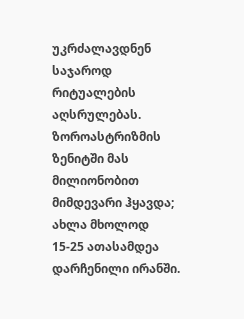უკრძალავდნენ საჯაროდ რიტუალების აღსრულებას. ზოროასტრიზმის ზენიტში მას მილიონობით მიმდევარი ჰყავდა; ახლა მხოლოდ 15-25 ათასამდეა დარჩენილი ირანში.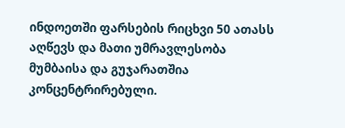ინდოეთში ფარსების რიცხვი 50 ათასს აღწევს და მათი უმრავლესობა მუმბაისა და გუჯარათშია კონცენტრირებული.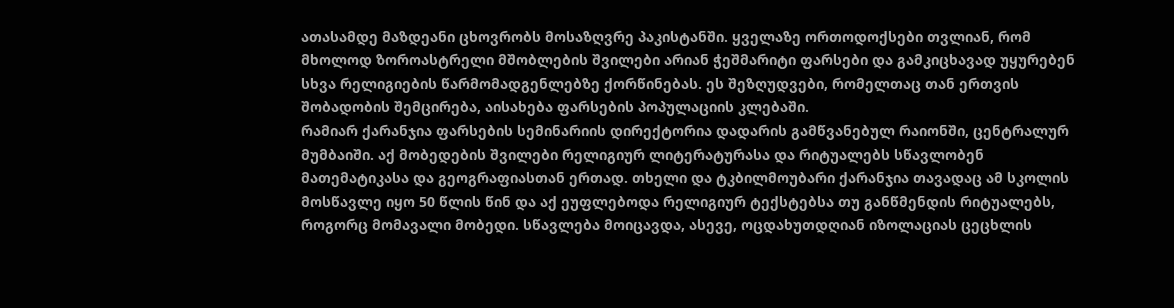ათასამდე მაზდეანი ცხოვრობს მოსაზღვრე პაკისტანში. ყველაზე ორთოდოქსები თვლიან, რომ მხოლოდ ზოროასტრელი მშობლების შვილები არიან ჭეშმარიტი ფარსები და გამკიცხავად უყურებენ სხვა რელიგიების წარმომადგენლებზე ქორწინებას. ეს შეზღუდვები, რომელთაც თან ერთვის შობადობის შემცირება, აისახება ფარსების პოპულაციის კლებაში.
რამიარ ქარანჯია ფარსების სემინარიის დირექტორია დადარის გამწვანებულ რაიონში, ცენტრალურ მუმბაიში. აქ მობედების შვილები რელიგიურ ლიტერატურასა და რიტუალებს სწავლობენ მათემატიკასა და გეოგრაფიასთან ერთად. თხელი და ტკბილმოუბარი ქარანჯია თავადაც ამ სკოლის მოსწავლე იყო 50 წლის წინ და აქ ეუფლებოდა რელიგიურ ტექსტებსა თუ განწმენდის რიტუალებს, როგორც მომავალი მობედი. სწავლება მოიცავდა, ასევე, ოცდახუთდღიან იზოლაციას ცეცხლის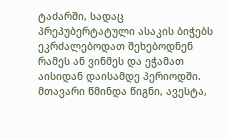ტაძარში, სადაც პრეპუბერტატული ასაკის ბიჭებს ეკრძალებოდათ შეხებოდნენ რამეს ან ვინმეს და ეჭამათ აისიდან დაისამდე პერიოდში.
მთავარი წმინდა წიგნი, ავესტა,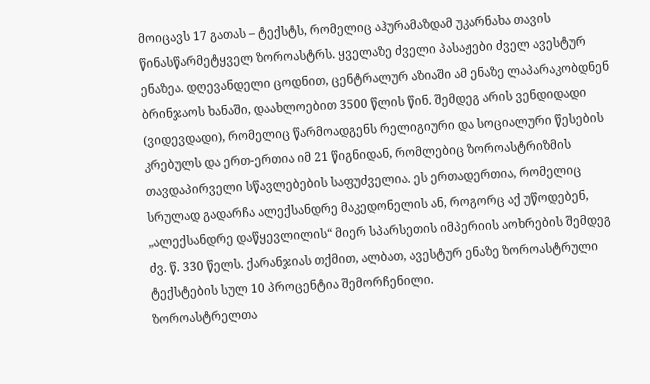მოიცავს 17 გათას – ტექსტს, რომელიც აჰურამაზდამ უკარნახა თავის წინასწარმეტყველ ზოროასტრს. ყველაზე ძველი პასაჟები ძველ ავესტურ ენაზეა. დღევანდელი ცოდნით, ცენტრალურ აზიაში ამ ენაზე ლაპარაკობდნენ ბრინჯაოს ხანაში, დაახლოებით 3500 წლის წინ. შემდეგ არის ვენდიდადი (ვიდევდადი), რომელიც წარმოადგენს რელიგიური და სოციალური წესების კრებულს და ერთ-ერთია იმ 21 წიგნიდან, რომლებიც ზოროასტრიზმის თავდაპირველი სწავლებების საფუძველია. ეს ერთადერთია, რომელიც სრულად გადარჩა ალექსანდრე მაკედონელის ან, როგორც აქ უწოდებენ, „ალექსანდრე დაწყევლილის“ მიერ სპარსეთის იმპერიის აოხრების შემდეგ ძვ. წ. 330 წელს. ქარანჯიას თქმით, ალბათ, ავესტურ ენაზე ზოროასტრული ტექსტების სულ 10 პროცენტია შემორჩენილი.
ზოროასტრელთა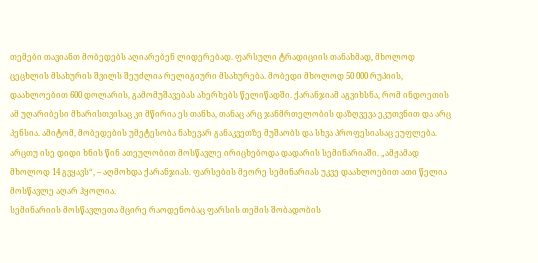თემები თავიანთ მობედებს აღიარებენ ლიდერებად. ფარსული ტრადიციის თანახმად, მხოლოდ ცეცხლის მსახურის შვილს შეუძლია რელიგიური მსახურება. მობედი მხოლოდ 50 000 რუპიის, დაახლოებით 600 დოლარის, გამომუშავებას ახერხებს წელიწადში. ქარანჯიამ აგვიხსნა, რომ ინდოეთის ამ უღარიბესი მხარისთვისაც კი მწირია ეს თანხა, თანაც არც ჯანმრთელობის დაზღვევა ეკუთვნით და არც პენსია. ამიტომ, მობედების უმეტესობა ნახევარ განაკვეთზე მუშაობს და სხვა პროფესიასაც ეუფლება.
არცთუ ისე დიდი ხნის წინ ათეულობით მოსწავლე ირიცხებოდა დადარის სემინარიაში. „ამჟამად მხოლოდ 14 გვყავს“, – აღმოხდა ქარანჯიას. ფარსების მეორე სემინარიას უკვე დაახლოებით ათი წელია მოსწავლე აღარ ჰყოლია.
სემინარიის მოსწავლეთა მცირე რაოდენობაც ფარსის თემის შობადობის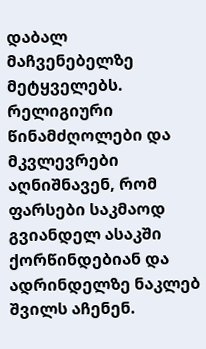დაბალ მაჩვენებელზე მეტყველებს. რელიგიური წინამძღოლები და მკვლევრები აღნიშნავენ, რომ ფარსები საკმაოდ გვიანდელ ასაკში ქორწინდებიან და ადრინდელზე ნაკლებ შვილს აჩენენ.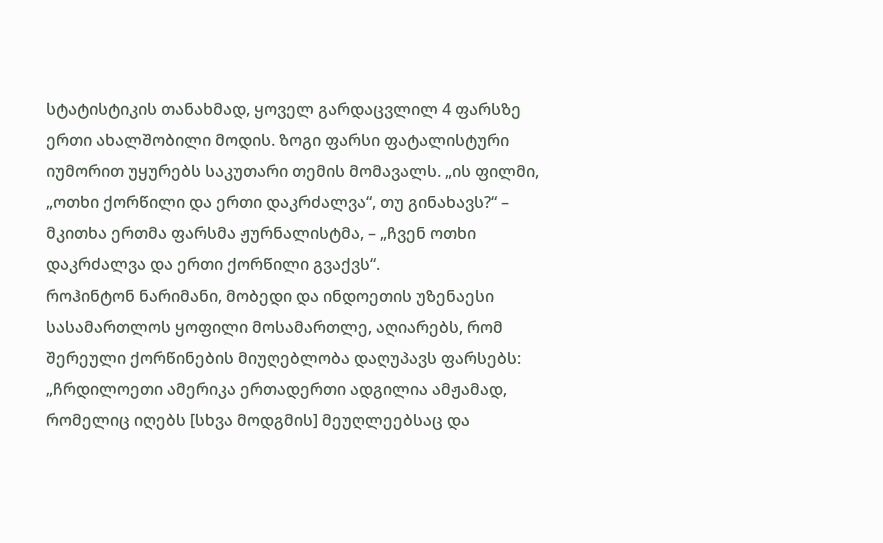სტატისტიკის თანახმად, ყოველ გარდაცვლილ 4 ფარსზე ერთი ახალშობილი მოდის. ზოგი ფარსი ფატალისტური იუმორით უყურებს საკუთარი თემის მომავალს. „ის ფილმი, „ოთხი ქორწილი და ერთი დაკრძალვა“, თუ გინახავს?“ – მკითხა ერთმა ფარსმა ჟურნალისტმა, – „ჩვენ ოთხი დაკრძალვა და ერთი ქორწილი გვაქვს“.
როჰინტონ ნარიმანი, მობედი და ინდოეთის უზენაესი სასამართლოს ყოფილი მოსამართლე, აღიარებს, რომ შერეული ქორწინების მიუღებლობა დაღუპავს ფარსებს: „ჩრდილოეთი ამერიკა ერთადერთი ადგილია ამჟამად, რომელიც იღებს [სხვა მოდგმის] მეუღლეებსაც და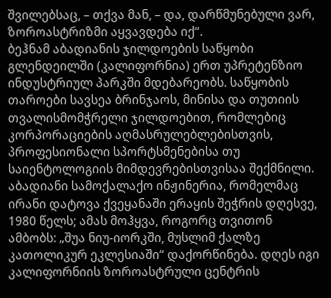შვილებსაც, – თქვა მან, – და, დარწმუნებული ვარ, ზოროასტრიზმი აყვავდება იქ“.
ბეჰნამ აბადიანის ჯილდოების საწყობი გლენდეილში (კალიფორნია) ერთ უპრეტენზიო ინდუსტრიულ პარკში მდებარეობს. საწყობის თაროები სავსეა ბრინჯაოს, მინისა და თუთიის თვალისმომჭრელი ჯილდოებით, რომლებიც კორპორაციების აღმასრულებლებისთვის, პროფესიონალი სპორტსმენებისა თუ საიენტოლოგიის მიმდევრებისთვისაა შექმნილი. აბადიანი სამოქალაქო ინჟინერია, რომელმაც ირანი დატოვა ქვეყანაში ერაყის შეჭრის დღესვე, 1980 წელს; ამას მოჰყვა, როგორც თვითონ ამბობს: „შუა ნიუ-იორკში, მუსლიმ ქალზე კათოლიკურ ეკლესიაში“ დაქორწინება. დღეს იგი კალიფორნიის ზოროასტრული ცენტრის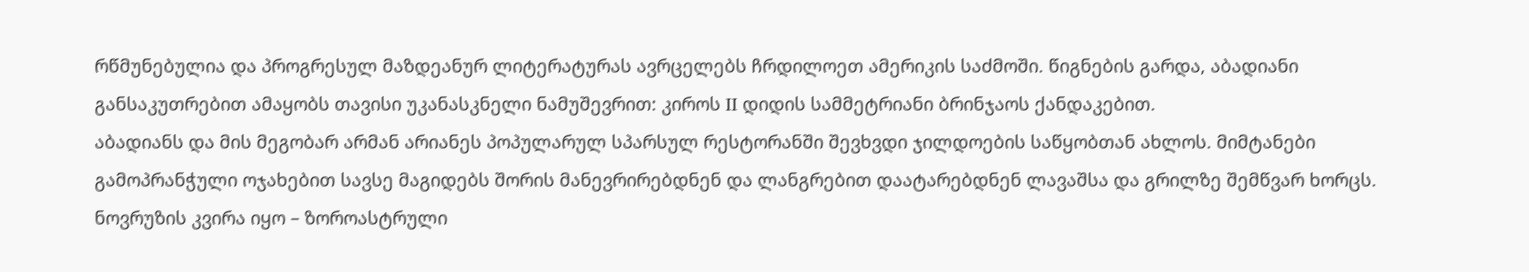რწმუნებულია და პროგრესულ მაზდეანურ ლიტერატურას ავრცელებს ჩრდილოეთ ამერიკის საძმოში. წიგნების გარდა, აბადიანი განსაკუთრებით ამაყობს თავისი უკანასკნელი ნამუშევრით: კიროს II დიდის სამმეტრიანი ბრინჯაოს ქანდაკებით.
აბადიანს და მის მეგობარ არმან არიანეს პოპულარულ სპარსულ რესტორანში შევხვდი ჯილდოების საწყობთან ახლოს. მიმტანები გამოპრანჭული ოჯახებით სავსე მაგიდებს შორის მანევრირებდნენ და ლანგრებით დაატარებდნენ ლავაშსა და გრილზე შემწვარ ხორცს. ნოვრუზის კვირა იყო – ზოროასტრული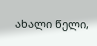ახალი წელი,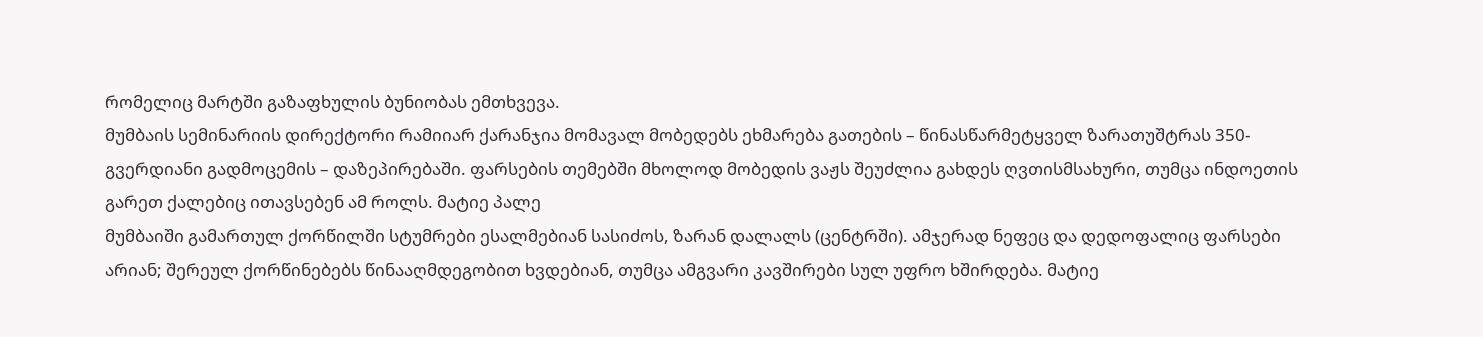რომელიც მარტში გაზაფხულის ბუნიობას ემთხვევა.
მუმბაის სემინარიის დირექტორი რამიიარ ქარანჯია მომავალ მობედებს ეხმარება გათების – წინასწარმეტყველ ზარათუშტრას 350-გვერდიანი გადმოცემის – დაზეპირებაში. ფარსების თემებში მხოლოდ მობედის ვაჟს შეუძლია გახდეს ღვთისმსახური, თუმცა ინდოეთის გარეთ ქალებიც ითავსებენ ამ როლს. მატიე პალე
მუმბაიში გამართულ ქორწილში სტუმრები ესალმებიან სასიძოს, ზარან დალალს (ცენტრში). ამჯერად ნეფეც და დედოფალიც ფარსები არიან; შერეულ ქორწინებებს წინააღმდეგობით ხვდებიან, თუმცა ამგვარი კავშირები სულ უფრო ხშირდება. მატიე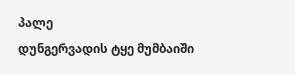პალე
დუნგერვადის ტყე მუმბაიში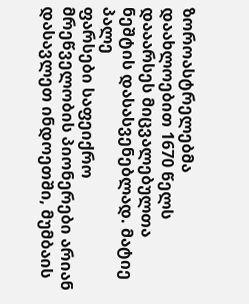ზოროასტრელებმა დაახლოებით 1670 წელს დააარსეს მიცვალებულთა ნეშტის დასასვენებლად. მატიე პალე
ფარსები საფეიქრო მრეწველობის პიონერები არიან დასავლეთ ინდოეთში, მუმბაის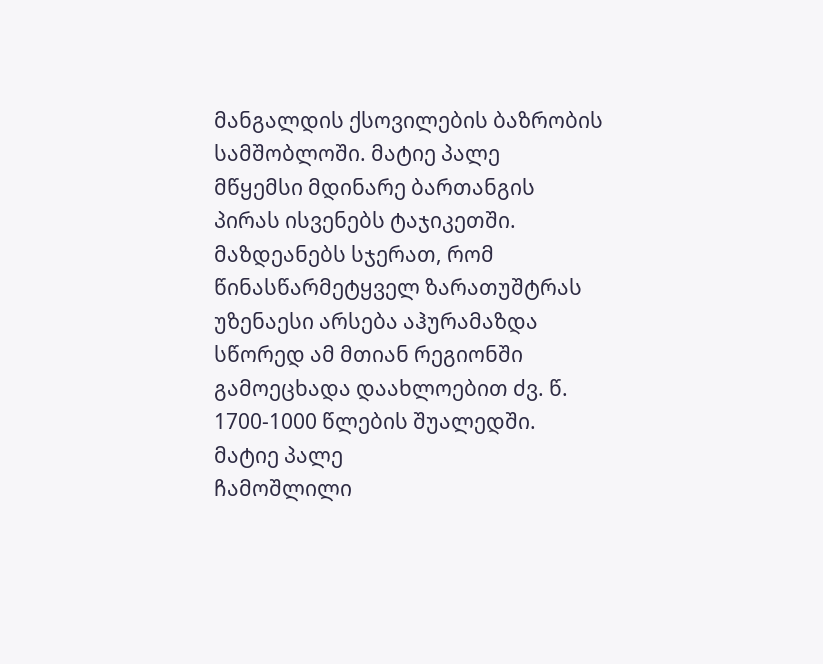მანგალდის ქსოვილების ბაზრობის სამშობლოში. მატიე პალე
მწყემსი მდინარე ბართანგის პირას ისვენებს ტაჯიკეთში. მაზდეანებს სჯერათ, რომ წინასწარმეტყველ ზარათუშტრას უზენაესი არსება აჰურამაზდა სწორედ ამ მთიან რეგიონში გამოეცხადა დაახლოებით ძვ. წ. 1700-1000 წლების შუალედში. მატიე პალე
ჩამოშლილი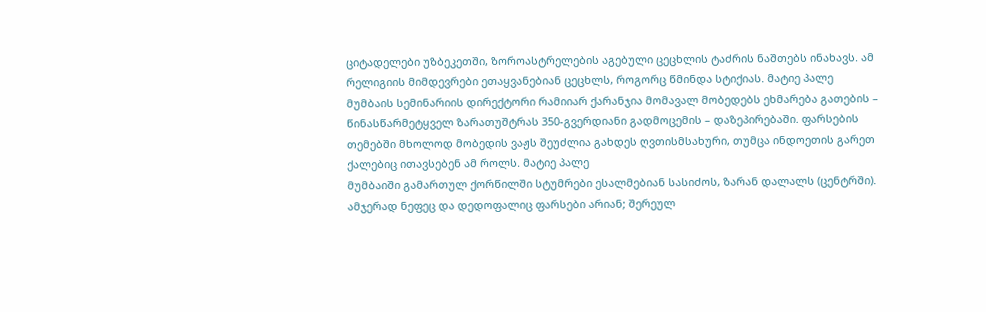ციტადელები უზბეკეთში, ზოროასტრელების აგებული ცეცხლის ტაძრის ნაშთებს ინახავს. ამ რელიგიის მიმდევრები ეთაყვანებიან ცეცხლს, როგორც წმინდა სტიქიას. მატიე პალე
მუმბაის სემინარიის დირექტორი რამიიარ ქარანჯია მომავალ მობედებს ეხმარება გათების – წინასწარმეტყველ ზარათუშტრას 350-გვერდიანი გადმოცემის – დაზეპირებაში. ფარსების თემებში მხოლოდ მობედის ვაჟს შეუძლია გახდეს ღვთისმსახური, თუმცა ინდოეთის გარეთ ქალებიც ითავსებენ ამ როლს. მატიე პალე
მუმბაიში გამართულ ქორწილში სტუმრები ესალმებიან სასიძოს, ზარან დალალს (ცენტრში). ამჯერად ნეფეც და დედოფალიც ფარსები არიან; შერეულ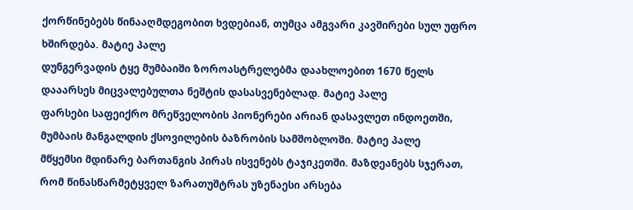ქორწინებებს წინააღმდეგობით ხვდებიან, თუმცა ამგვარი კავშირები სულ უფრო ხშირდება. მატიე პალე
დუნგერვადის ტყე მუმბაიში ზოროასტრელებმა დაახლოებით 1670 წელს დააარსეს მიცვალებულთა ნეშტის დასასვენებლად. მატიე პალე
ფარსები საფეიქრო მრეწველობის პიონერები არიან დასავლეთ ინდოეთში, მუმბაის მანგალდის ქსოვილების ბაზრობის სამშობლოში. მატიე პალე
მწყემსი მდინარე ბართანგის პირას ისვენებს ტაჯიკეთში. მაზდეანებს სჯერათ, რომ წინასწარმეტყველ ზარათუშტრას უზენაესი არსება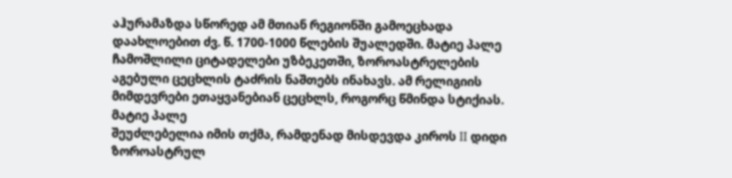აჰურამაზდა სწორედ ამ მთიან რეგიონში გამოეცხადა დაახლოებით ძვ. წ. 1700-1000 წლების შუალედში. მატიე პალე
ჩამოშლილი ციტადელები უზბეკეთში, ზოროასტრელების აგებული ცეცხლის ტაძრის ნაშთებს ინახავს. ამ რელიგიის მიმდევრები ეთაყვანებიან ცეცხლს, როგორც წმინდა სტიქიას. მატიე პალე
შეუძლებელია იმის თქმა, რამდენად მისდევდა კიროს II დიდი ზოროასტრულ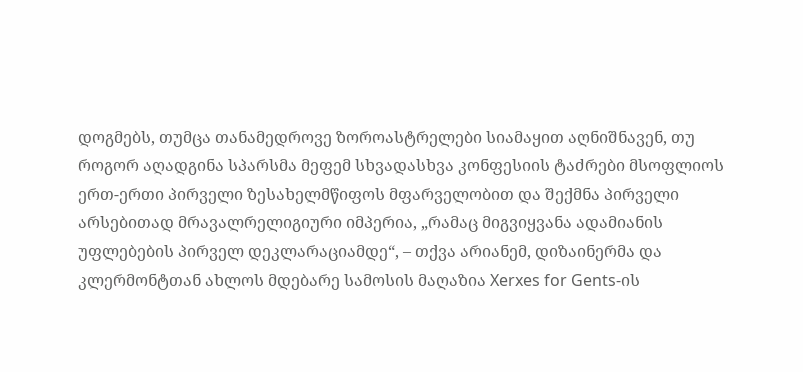დოგმებს, თუმცა თანამედროვე ზოროასტრელები სიამაყით აღნიშნავენ, თუ როგორ აღადგინა სპარსმა მეფემ სხვადასხვა კონფესიის ტაძრები მსოფლიოს ერთ-ერთი პირველი ზესახელმწიფოს მფარველობით და შექმნა პირველი არსებითად მრავალრელიგიური იმპერია, „რამაც მიგვიყვანა ადამიანის უფლებების პირველ დეკლარაციამდე“, – თქვა არიანემ, დიზაინერმა და კლერმონტთან ახლოს მდებარე სამოსის მაღაზია Xerxes for Gents-ის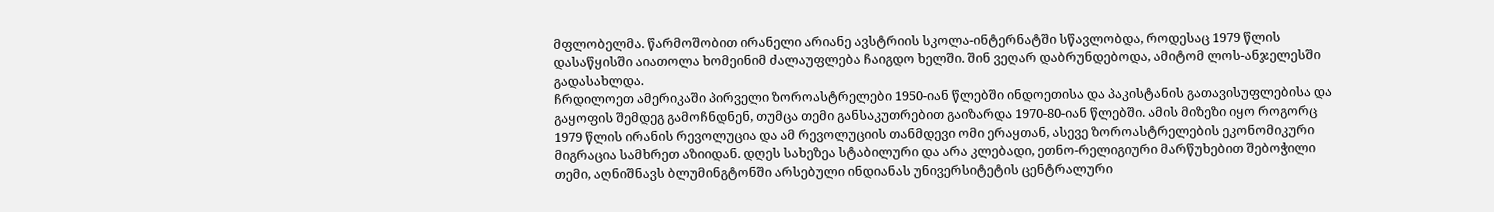მფლობელმა. წარმოშობით ირანელი არიანე ავსტრიის სკოლა-ინტერნატში სწავლობდა, როდესაც 1979 წლის დასაწყისში აიათოლა ხომეინიმ ძალაუფლება ჩაიგდო ხელში. შინ ვეღარ დაბრუნდებოდა, ამიტომ ლოს-ანჯელესში გადასახლდა.
ჩრდილოეთ ამერიკაში პირველი ზოროასტრელები 1950-იან წლებში ინდოეთისა და პაკისტანის გათავისუფლებისა და გაყოფის შემდეგ გამოჩნდნენ, თუმცა თემი განსაკუთრებით გაიზარდა 1970-80-იან წლებში. ამის მიზეზი იყო როგორც 1979 წლის ირანის რევოლუცია და ამ რევოლუციის თანმდევი ომი ერაყთან, ასევე ზოროასტრელების ეკონომიკური მიგრაცია სამხრეთ აზიიდან. დღეს სახეზეა სტაბილური და არა კლებადი, ეთნო-რელიგიური მარწუხებით შებოჭილი თემი, აღნიშნავს ბლუმინგტონში არსებული ინდიანას უნივერსიტეტის ცენტრალური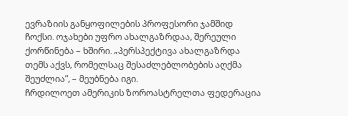ევრაზიის განყოფილების პროფესორი ჯამშიდ ჩოქსი. ოჯახები უფრო ახალგაზრდაა, შერეული ქორწინება – ხშირი. „პერსპექტივა ახალგაზრდა თემს აქვს, რომელსაც შესაძლებლობების აღქმა შეუძლია“, – მეუბნება იგი.
ჩრდილოეთ ამერიკის ზოროასტრელთა ფედერაცია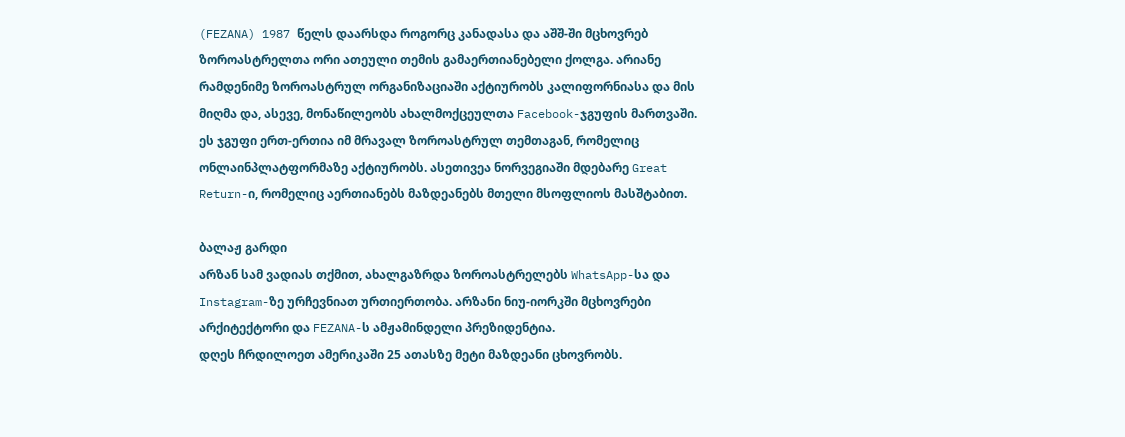(FEZANA) 1987 წელს დაარსდა როგორც კანადასა და აშშ-ში მცხოვრებ ზოროასტრელთა ორი ათეული თემის გამაერთიანებელი ქოლგა. არიანე რამდენიმე ზოროასტრულ ორგანიზაციაში აქტიურობს კალიფორნიასა და მის მიღმა და, ასევე, მონაწილეობს ახალმოქცეულთა Facebook-ჯგუფის მართვაში. ეს ჯგუფი ერთ-ერთია იმ მრავალ ზოროასტრულ თემთაგან, რომელიც ონლაინპლატფორმაზე აქტიურობს. ასეთივეა ნორვეგიაში მდებარე Great Return-ი, რომელიც აერთიანებს მაზდეანებს მთელი მსოფლიოს მასშტაბით.

ბალაჟ გარდი
არზან სამ ვადიას თქმით, ახალგაზრდა ზოროასტრელებს WhatsApp-სა და Instagram-ზე ურჩევნიათ ურთიერთობა. არზანი ნიუ-იორკში მცხოვრები არქიტექტორი და FEZANA-ს ამჟამინდელი პრეზიდენტია.
დღეს ჩრდილოეთ ამერიკაში 25 ათასზე მეტი მაზდეანი ცხოვრობს.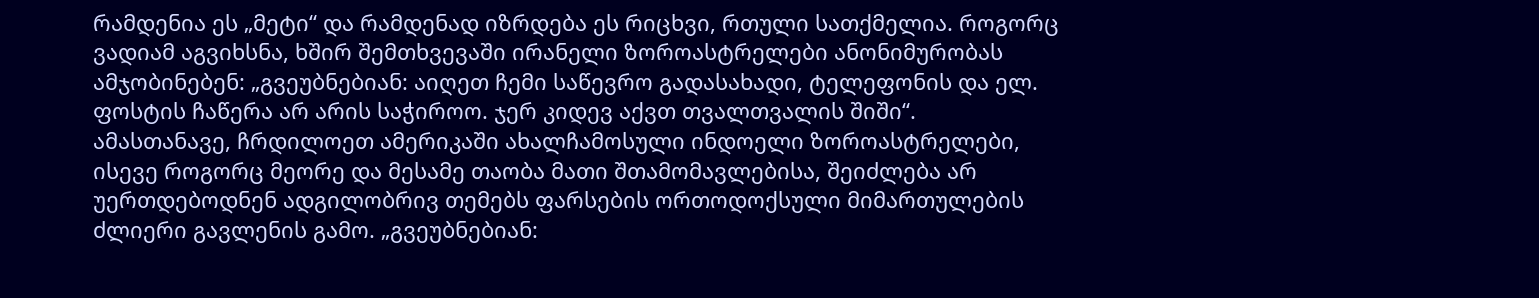რამდენია ეს „მეტი“ და რამდენად იზრდება ეს რიცხვი, რთული სათქმელია. როგორც ვადიამ აგვიხსნა, ხშირ შემთხვევაში ირანელი ზოროასტრელები ანონიმურობას ამჯობინებენ: „გვეუბნებიან: აიღეთ ჩემი საწევრო გადასახადი, ტელეფონის და ელ. ფოსტის ჩაწერა არ არის საჭიროო. ჯერ კიდევ აქვთ თვალთვალის შიში“.
ამასთანავე, ჩრდილოეთ ამერიკაში ახალჩამოსული ინდოელი ზოროასტრელები, ისევე როგორც მეორე და მესამე თაობა მათი შთამომავლებისა, შეიძლება არ უერთდებოდნენ ადგილობრივ თემებს ფარსების ორთოდოქსული მიმართულების ძლიერი გავლენის გამო. „გვეუბნებიან: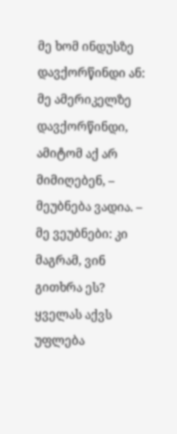მე ხომ ინდუსზე დავქორწინდი ან: მე ამერიკელზე დავქორწინდი, ამიტომ აქ არ მიმიღებენ, – მეუბნება ვადია. – მე ვეუბნები: კი მაგრამ, ვინ გითხრა ეს? ყველას აქვს უფლება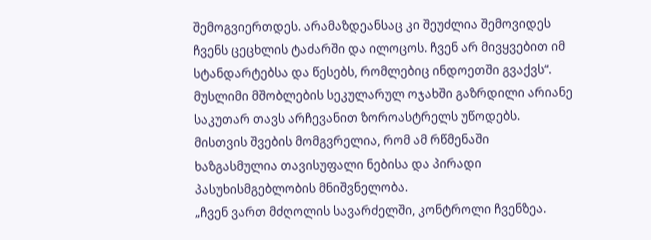შემოგვიერთდეს. არამაზდეანსაც კი შეუძლია შემოვიდეს ჩვენს ცეცხლის ტაძარში და ილოცოს. ჩვენ არ მივყვებით იმ სტანდარტებსა და წესებს, რომლებიც ინდოეთში გვაქვს“.
მუსლიმი მშობლების სეკულარულ ოჯახში გაზრდილი არიანე საკუთარ თავს არჩევანით ზოროასტრელს უწოდებს. მისთვის შვების მომგვრელია, რომ ამ რწმენაში ხაზგასმულია თავისუფალი ნებისა და პირადი პასუხისმგებლობის მნიშვნელობა.
„ჩვენ ვართ მძღოლის სავარძელში, კონტროლი ჩვენზეა.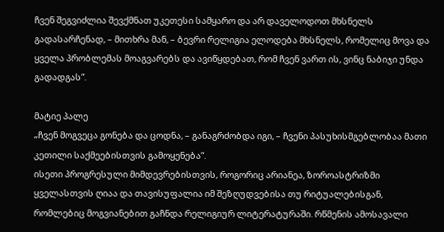ჩვენ შეგვიძლია შევქმნათ უკეთესი სამყარო და არ დაველოდოთ მხსნელს გადასარჩენად, – მითხრა მან, – ბევრი რელიგია ელოდება მხსნელს, რომელიც მოვა და ყველა პრობლემას მოაგვარებს და ავიწყდებათ, რომ ჩვენ ვართ ის, ვინც ნაბიჯი უნდა გადადგას“.

მატიე პალე
„ჩვენ მოგვეცა გონება და ცოდნა, – განაგრძობდა იგი, – ჩვენი პასუხისმგებლობაა მათი კეთილი საქმეებისთვის გამოყენება“.
ისეთი პროგრესული მიმდევრებისთვის, როგორიც არიანეა, ზოროასტრიზმი ყველასთვის ღიაა და თავისუფალია იმ შეზღუდვებისა თუ რიტუალებისგან, რომლებიც მოგვიანებით გაჩნდა რელიგიურ ლიტერატურაში. რწმენის ამოსავალი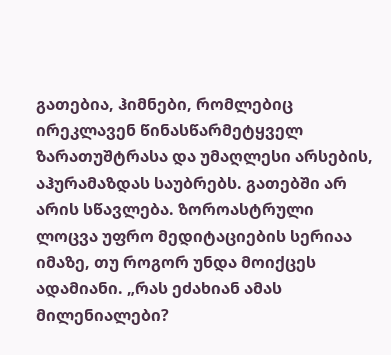გათებია, ჰიმნები, რომლებიც ირეკლავენ წინასწარმეტყველ ზარათუშტრასა და უმაღლესი არსების, აჰურამაზდას საუბრებს. გათებში არ არის სწავლება. ზოროასტრული ლოცვა უფრო მედიტაციების სერიაა იმაზე, თუ როგორ უნდა მოიქცეს ადამიანი. „რას ეძახიან ამას მილენიალები?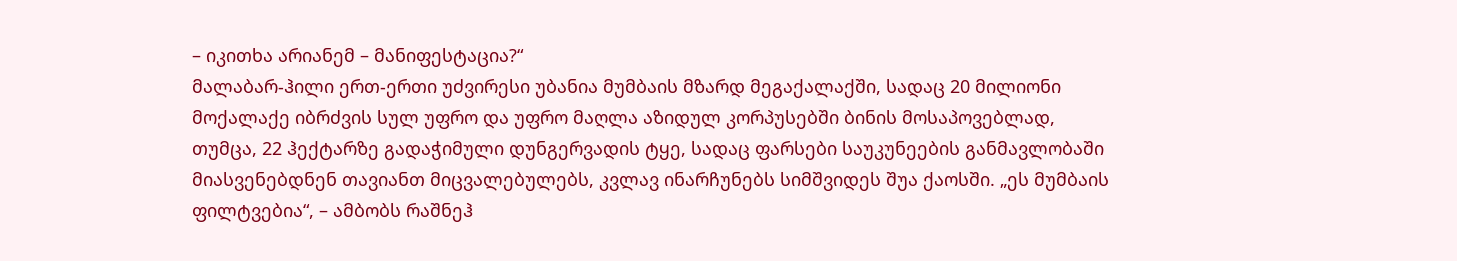– იკითხა არიანემ – მანიფესტაცია?“
მალაბარ-ჰილი ერთ-ერთი უძვირესი უბანია მუმბაის მზარდ მეგაქალაქში, სადაც 20 მილიონი მოქალაქე იბრძვის სულ უფრო და უფრო მაღლა აზიდულ კორპუსებში ბინის მოსაპოვებლად, თუმცა, 22 ჰექტარზე გადაჭიმული დუნგერვადის ტყე, სადაც ფარსები საუკუნეების განმავლობაში მიასვენებდნენ თავიანთ მიცვალებულებს, კვლავ ინარჩუნებს სიმშვიდეს შუა ქაოსში. „ეს მუმბაის ფილტვებია“, – ამბობს რაშნეჰ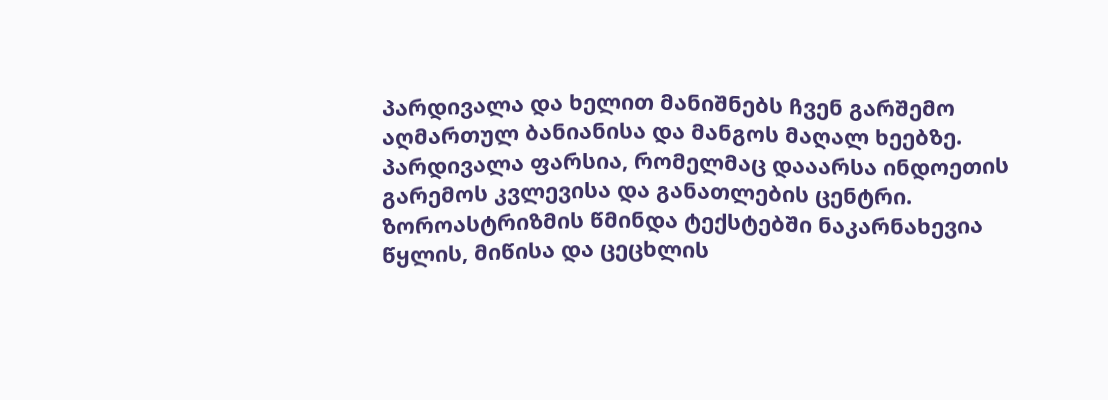პარდივალა და ხელით მანიშნებს ჩვენ გარშემო აღმართულ ბანიანისა და მანგოს მაღალ ხეებზე. პარდივალა ფარსია, რომელმაც დააარსა ინდოეთის გარემოს კვლევისა და განათლების ცენტრი.
ზოროასტრიზმის წმინდა ტექსტებში ნაკარნახევია წყლის, მიწისა და ცეცხლის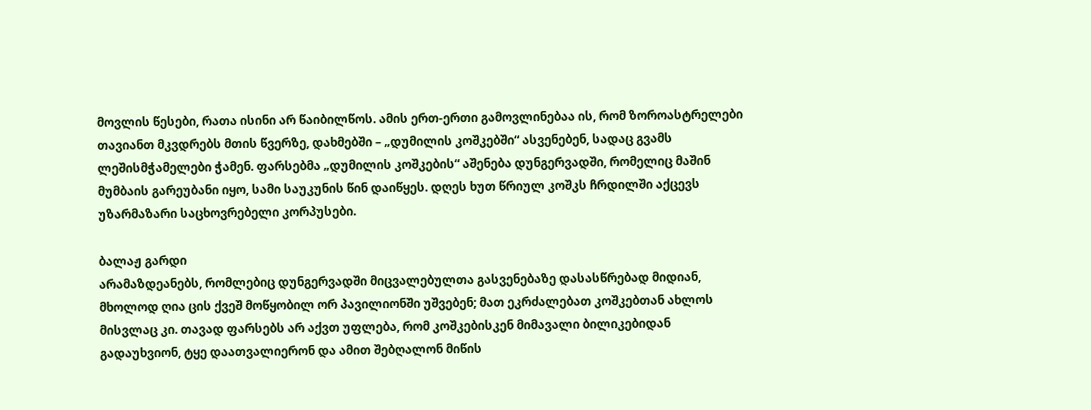მოვლის წესები, რათა ისინი არ წაიბილწოს. ამის ერთ-ერთი გამოვლინებაა ის, რომ ზოროასტრელები თავიანთ მკვდრებს მთის წვერზე, დახმებში – „დუმილის კოშკებში“ ასვენებენ, სადაც გვამს ლეშისმჭამელები ჭამენ. ფარსებმა „დუმილის კოშკების“ აშენება დუნგერვადში, რომელიც მაშინ მუმბაის გარეუბანი იყო, სამი საუკუნის წინ დაიწყეს. დღეს ხუთ წრიულ კოშკს ჩრდილში აქცევს უზარმაზარი საცხოვრებელი კორპუსები.

ბალაჟ გარდი
არამაზდეანებს, რომლებიც დუნგერვადში მიცვალებულთა გასვენებაზე დასასწრებად მიდიან, მხოლოდ ღია ცის ქვეშ მოწყობილ ორ პავილიონში უშვებენ; მათ ეკრძალებათ კოშკებთან ახლოს მისვლაც კი. თავად ფარსებს არ აქვთ უფლება, რომ კოშკებისკენ მიმავალი ბილიკებიდან გადაუხვიონ, ტყე დაათვალიერონ და ამით შებღალონ მიწის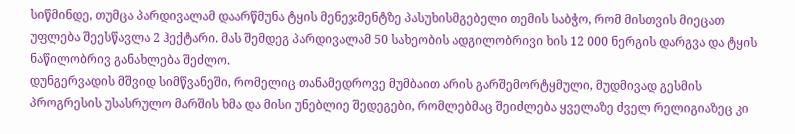სიწმინდე, თუმცა პარდივალამ დაარწმუნა ტყის მენეჯმენტზე პასუხისმგებელი თემის საბჭო, რომ მისთვის მიეცათ უფლება შეესწავლა 2 ჰექტარი. მას შემდეგ პარდივალამ 50 სახეობის ადგილობრივი ხის 12 000 ნერგის დარგვა და ტყის ნაწილობრივ განახლება შეძლო.
დუნგერვადის მშვიდ სიმწვანეში, რომელიც თანამედროვე მუმბაით არის გარშემორტყმული, მუდმივად გესმის პროგრესის უსასრულო მარშის ხმა და მისი უნებლიე შედეგები, რომლებმაც შეიძლება ყველაზე ძველ რელიგიაზეც კი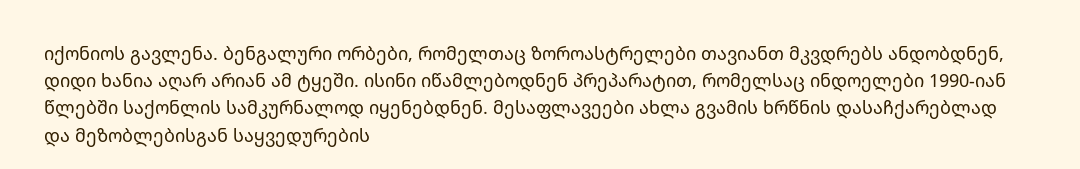იქონიოს გავლენა. ბენგალური ორბები, რომელთაც ზოროასტრელები თავიანთ მკვდრებს ანდობდნენ, დიდი ხანია აღარ არიან ამ ტყეში. ისინი იწამლებოდნენ პრეპარატით, რომელსაც ინდოელები 1990-იან წლებში საქონლის სამკურნალოდ იყენებდნენ. მესაფლავეები ახლა გვამის ხრწნის დასაჩქარებლად და მეზობლებისგან საყვედურების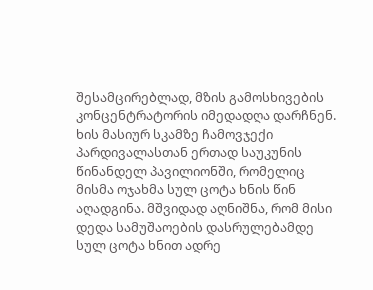შესამცირებლად, მზის გამოსხივების კონცენტრატორის იმედადღა დარჩნენ.
ხის მასიურ სკამზე ჩამოვჯექი პარდივალასთან ერთად საუკუნის წინანდელ პავილიონში, რომელიც მისმა ოჯახმა სულ ცოტა ხნის წინ აღადგინა. მშვიდად აღნიშნა, რომ მისი დედა სამუშაოების დასრულებამდე სულ ცოტა ხნით ადრე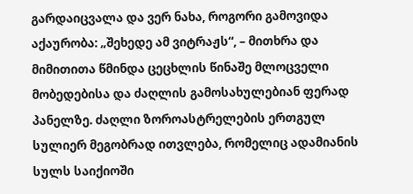გარდაიცვალა და ვერ ნახა, როგორი გამოვიდა აქაურობა: „შეხედე ამ ვიტრაჟს“, – მითხრა და მიმითითა წმინდა ცეცხლის წინაშე მლოცველი მობედებისა და ძაღლის გამოსახულებიან ფერად პანელზე. ძაღლი ზოროასტრელების ერთგულ სულიერ მეგობრად ითვლება, რომელიც ადამიანის სულს საიქიოში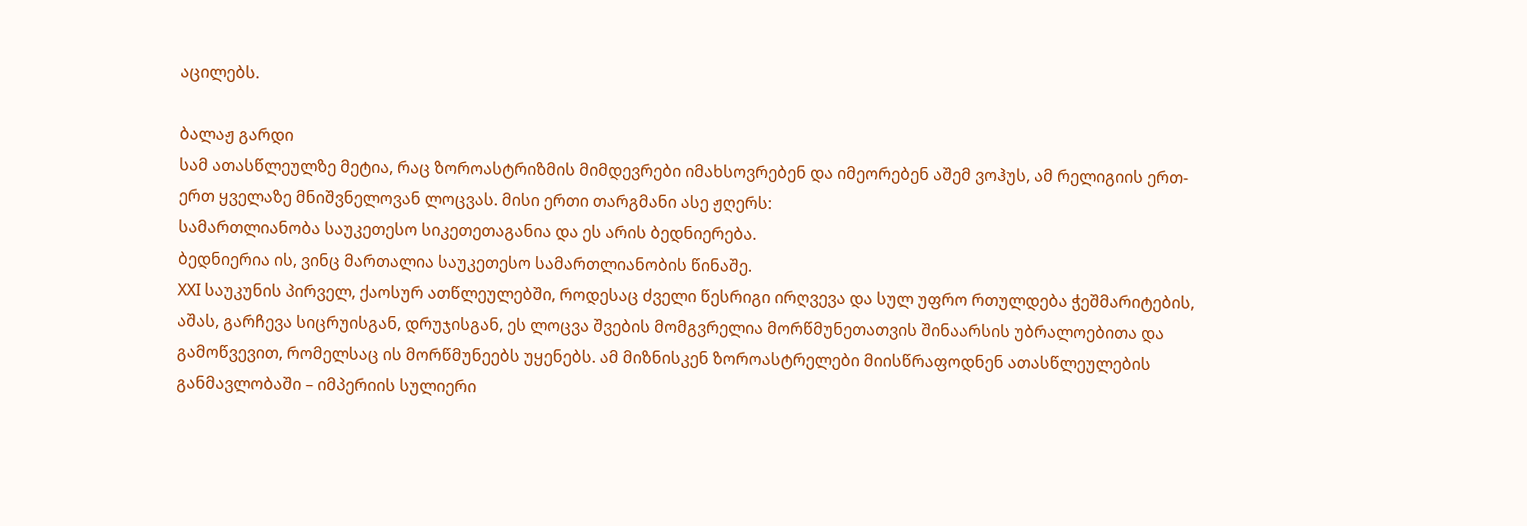აცილებს.

ბალაჟ გარდი
სამ ათასწლეულზე მეტია, რაც ზოროასტრიზმის მიმდევრები იმახსოვრებენ და იმეორებენ აშემ ვოჰუს, ამ რელიგიის ერთ-ერთ ყველაზე მნიშვნელოვან ლოცვას. მისი ერთი თარგმანი ასე ჟღერს:
სამართლიანობა საუკეთესო სიკეთეთაგანია და ეს არის ბედნიერება.
ბედნიერია ის, ვინც მართალია საუკეთესო სამართლიანობის წინაშე.
XXI საუკუნის პირველ, ქაოსურ ათწლეულებში, როდესაც ძველი წესრიგი ირღვევა და სულ უფრო რთულდება ჭეშმარიტების, აშას, გარჩევა სიცრუისგან, დრუჯისგან, ეს ლოცვა შვების მომგვრელია მორწმუნეთათვის შინაარსის უბრალოებითა და გამოწვევით, რომელსაც ის მორწმუნეებს უყენებს. ამ მიზნისკენ ზოროასტრელები მიისწრაფოდნენ ათასწლეულების განმავლობაში – იმპერიის სულიერი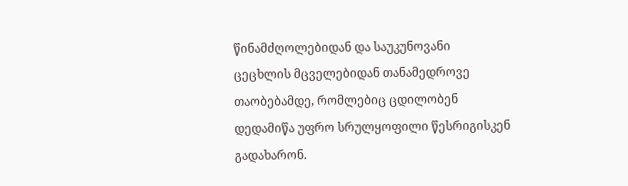წინამძღოლებიდან და საუკუნოვანი ცეცხლის მცველებიდან თანამედროვე თაობებამდე, რომლებიც ცდილობენ დედამიწა უფრო სრულყოფილი წესრიგისკენ გადახარონ.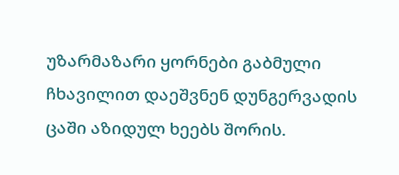უზარმაზარი ყორნები გაბმული ჩხავილით დაეშვნენ დუნგერვადის ცაში აზიდულ ხეებს შორის.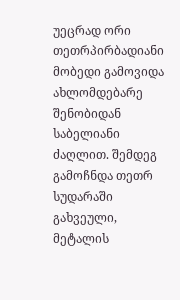უეცრად ორი თეთრპირბადიანი მობედი გამოვიდა ახლომდებარე შენობიდან საბელიანი ძაღლით. შემდეგ გამოჩნდა თეთრ სუდარაში გახვეული, მეტალის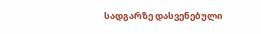სადგარზე დასვენებული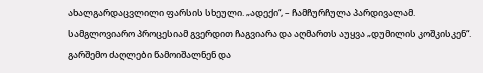ახალგარდაცვლილი ფარსის სხეული. „ადექი“, – ჩამჩურჩულა პარდივალამ. სამგლოვიარო პროცესიამ გვერდით ჩაგვიარა და აღმართს აუყვა „დუმილის კოშკისკენ“. გარშემო ძაღლები წამოიშალნენ და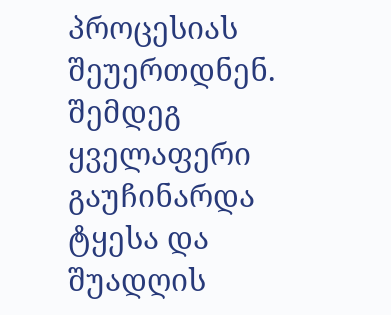პროცესიას შეუერთდნენ. შემდეგ ყველაფერი გაუჩინარდა ტყესა და შუადღის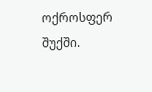ოქროსფერ შუქში.